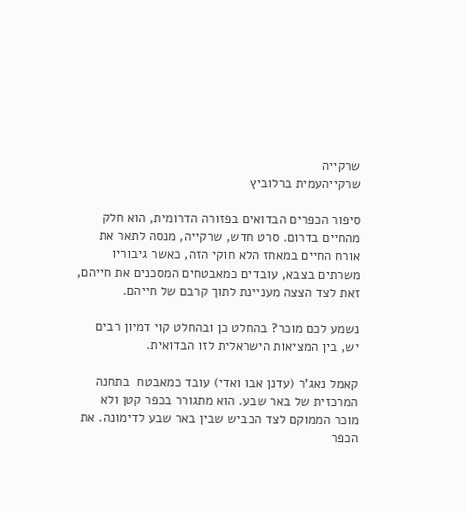שרקייה
שרקייהעמית ברלוביץ

סיפור הכפרים הבדואים בפזורה הדרומית, הוא חלק מהחיים בדרום. סרט חדש, שרקייה, מנסה לתאר את אורח החיים במאחז הלא חוקי הזה, כאשר גיבוריו משרתים בצבא, עובדים כמאבטחים המסכנים את חייהם, זאת לצד הצצה מעניינת לתוך קרבם של חייהם.

נשמע לכם מוכר? בהחלט כן ובהחלט קוי דמיון רבים יש, בין המציאות הישראלית לזו הבדואית.

קאמל נאג'ר (עדנן אבו ואדי) עובד כמאבטח  בתחנה המרכזית של באר שבע. הוא מתגורר בכפר קטן ולא מוכר הממוקם לצד הכביש שבין באר שבע לדימונה. את הכפר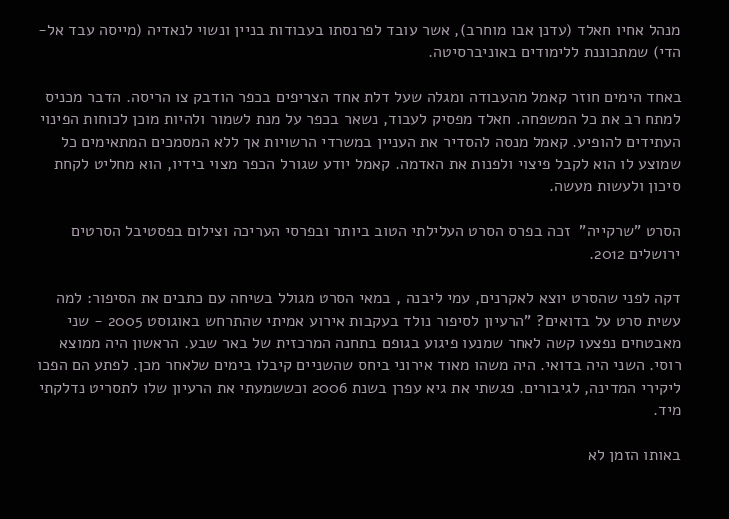מנהל אחיו חאלד (עדנן אבו מוחרב), אשר עובד לפרנסתו בעבודות בניין ונשוי לנאדיה (מייסה עבד אל-הדי) שמתכוננת ללימודים באוניברסיטה.

באחד הימים חוזר קאמל מהעבודה ומגלה שעל דלת אחד הצריפים בכפר הודבק צו הריסה. הדבר מכניס למתח רב את כל המשפחה. חאלד מפסיק לעבוד, נשאר בכפר על מנת לשמור ולהיות מוכן לכוחות הפינוי העתידים להופיע. קאמל מנסה להסדיר את העניין במשרדי הרשויות אך ללא המסמכים המתאימים כל שמוצע לו הוא לקבל פיצוי ולפנות את האדמה. קאמל יודע שגורל הכפר מצוי בידיו, הוא מחליט לקחת סיכון ולעשות מעשה.

הסרט "שרקייה"  זכה בפרס הסרט העלילתי הטוב ביותר ובפרסי העריכה וצילום בפסטיבל הסרטים ירושלים 2012.

דקה לפני שהסרט יוצא לאקרנים, עמי ליבנה , במאי הסרט מגולל בשיחה עם כתבים את הסיפור: למה עשית סרט על בדואים? "הרעיון לסיפור נולד בעקבות אירוע אמיתי שהתרחש באוגוסט 2005 - שני מאבטחים נפצעו קשה לאחר שמנעו פיגוע בגופם בתחנה המרכזית של באר שבע. הראשון היה ממוצא רוסי. השני היה בדואי. היה משהו מאוד אירוני ביחס שהשניים קיבלו בימים שלאחר מכן. לפתע הם הפכו ליקירי המדינה, לגיבורים. פגשתי את גיא עפרן בשנת 2006 וכששמעתי את הרעיון שלו לתסריט נדלקתי מיד.

באותו הזמן לא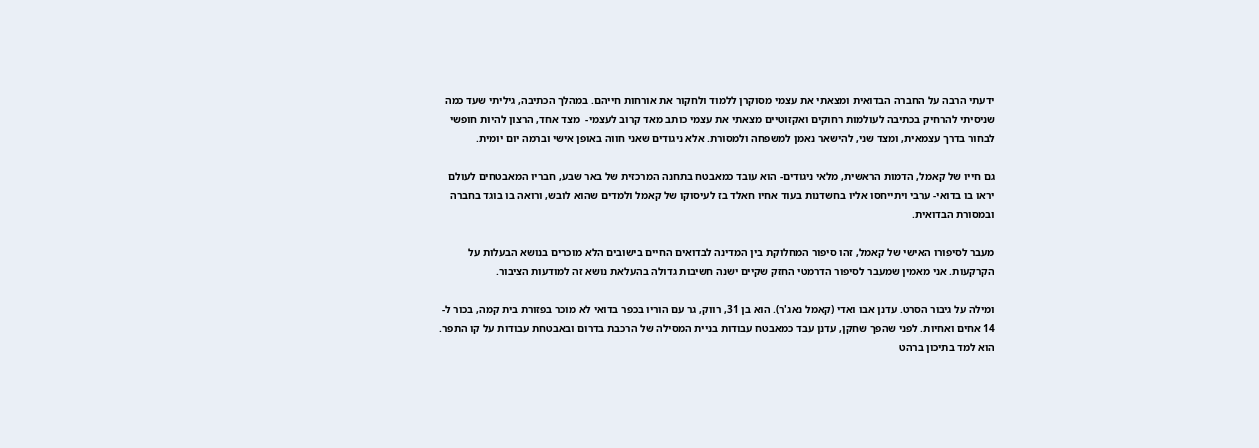ידעתי הרבה על החברה הבדואית ומצאתי את עצמי מסוקרן ללמוד ולחקור את אורחות חייהם. במהלך הכתיבה, גיליתי שעד כמה שניסיתי להרחיק בכתיבה לעולמות רחוקים ואקזוטיים מצאתי את עצמי כותב מאד קרוב לעצמי-  מצד אחד, הרצון להיות חופשי לבחור בדרך עצמאית, ומצד שני, להישאר נאמן למשפחה ולמסורת. אלא ניגודים שאני חווה באופן אישי וברמה יום יומית.

גם חייו של קאמל, הדמות הראשית, מלאי ניגודים- הוא עובד כמאבטח בתחנה המרכזית של באר שבע, חבריו המאבטחים לעולם יראו בו בדואי- ערבי ויתייחסו אליו בחשדנות בעוד אחיו חאלד בז לעיסוקו של קאמל ולמדים שהוא לובש, ורואה בו בוגד בחברה ובמסורת הבדואית.

מעבר לסיפורו האישי של קאמל, זהו סיפור המחלוקת בין המדינה לבדואים החיים בישובים הלא מוכרים בנושא הבעלות על הקרקעות. אני מאמין שמעבר לסיפור הדרמטי החזק שקיים ישנה חשיבות גדולה בהעלאת נושא זה למודעות הציבור.

ומילה על גיבור הסרט. עדנן אבו ואדי (קאמל נאג'ר). הוא בן 31, רווק, גר עם הוריו בכפר בדואי לא מוכר בפזורת בית קמה, בכור ל- 14 אחים ואחיות. לפני שהפך שחקן, עדנן עבד כמאבטח עבודות בניית המסילה של הרכבת בדרום ובאבטחת עבודות על קו התפר. הוא למד בתיכון ברהט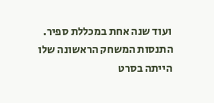ועוד שנה אחת במכללת ספיר. התנסות המשחק הראשונה שלו הייתה בסרט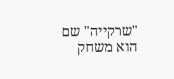"שרקייה" שם הוא משחק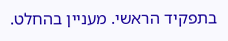בתפקיד הראשי. מעניין בהחלט.